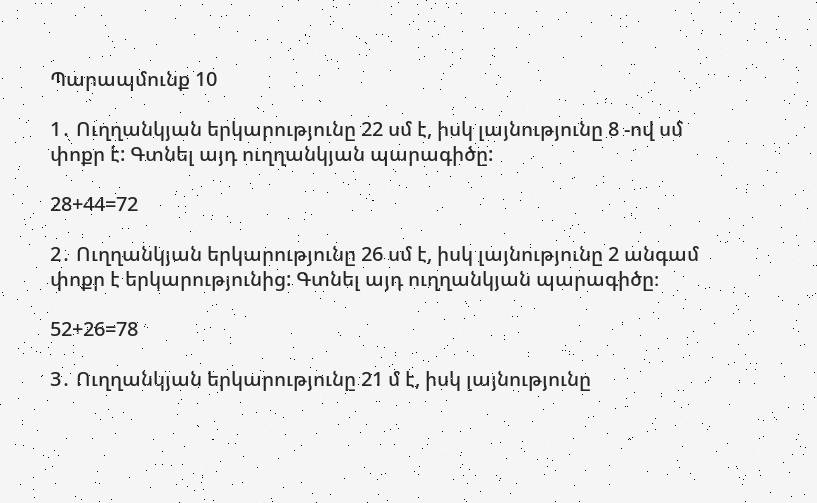Պարապմունք 10

1․ Ուղղանկյան երկարությունը 22 սմ է, իսկ լայնությունը 8 -ով սմ փոքր է: Գտնել այդ ուղղանկյան պարագիծը:

28+44=72

2․ Ուղղանկյան երկարությունը 26 սմ է, իսկ լայնությունը 2 անգամ փոքր է երկարությունից: Գտնել այդ ուղղանկյան պարագիծը։

52+26=78

3․ Ուղղանկյան երկարությունը 21 մ է, իսկ լայնությունը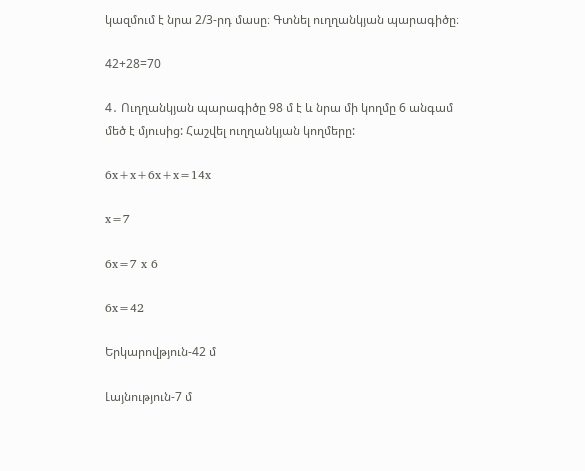կազմում է նրա 2/3-րդ մասը։ Գտնել ուղղանկյան պարագիծը։

42+28=70

4․ Ուղղանկյան պարագիծը 98 մ է և նրա մի կողմը 6 անգամ մեծ է մյուսից: Հաշվել ուղղանկյան կողմերը:

6x+x+6x+x=14x

x=7

6x=7 x 6

6x=42

Երկարովթյուն-42 մ

Լայնություն-7 մ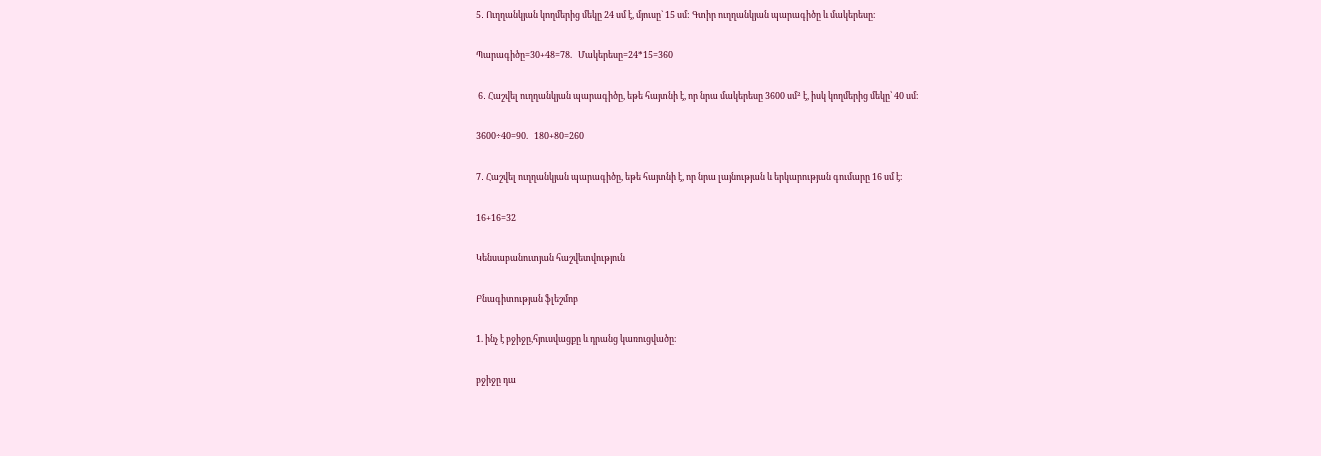5․ Ուղղանկյան կողմերից մեկը 24 սմ է, մյուսը` 15 սմ: Գտիր ուղղանկյան պարագիծը և մակերեսը։

Պարագիծը=30+48=78.   Մակերեսը=24*15=360

 6․ Հաշվել ուղղանկյան պարագիծը, եթե հայտնի է, որ նրա մակերեսը 3600 սմ² է, իսկ կողմերից մեկը՝ 40 սմ։

3600÷40=90.   180+80=260

7․ Հաշվել ուղղանկյան պարագիծը, եթե հայտնի է, որ նրա լայնության և երկարության գումարը 16 սմ է։

16+16=32

Կենսաբանուտյան հաշվետվություն

Բնագիտության ֆլեշմոբ

1. ինչ է բջիջը,հյուսվացքը և դրանց կառուցվածը։

բջիջը դա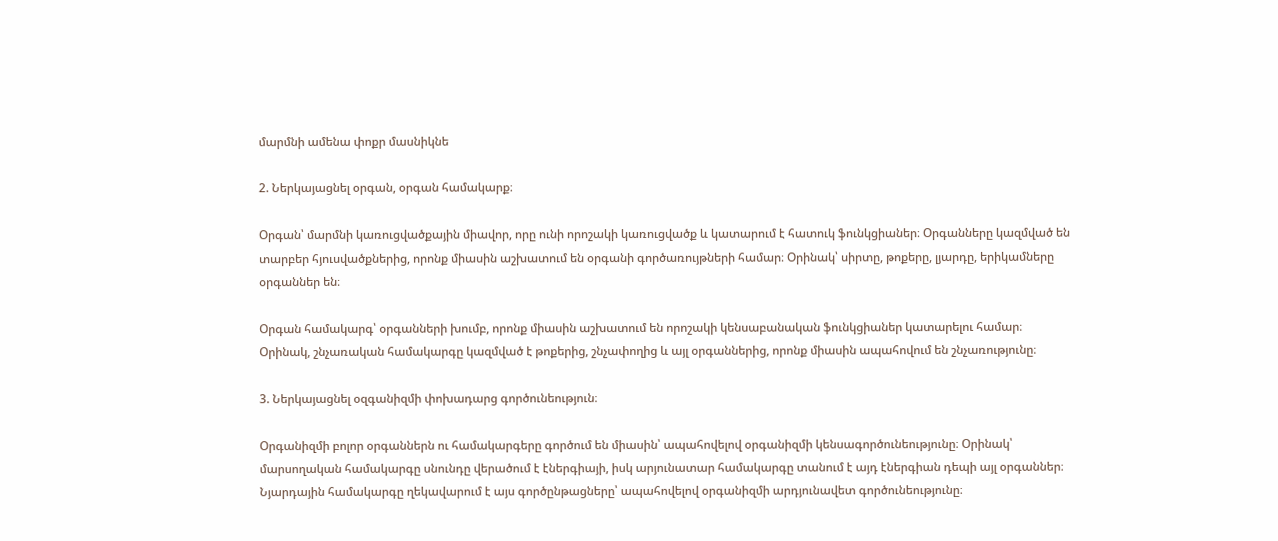մարմնի ամենա փոքր մասնիկնե

2. Ներկայացնել օրգան, օրգան համակարք։

Օրգան՝ մարմնի կառուցվածքային միավոր, որը ունի որոշակի կառուցվածք և կատարում է հատուկ ֆունկցիաներ։ Օրգանները կազմված են տարբեր հյուսվածքներից, որոնք միասին աշխատում են օրգանի գործառույթների համար։ Օրինակ՝ սիրտը, թոքերը, լյարդը, երիկամները օրգաններ են։

Օրգան համակարգ՝ օրգանների խումբ, որոնք միասին աշխատում են որոշակի կենսաբանական ֆունկցիաներ կատարելու համար։ Օրինակ, շնչառական համակարգը կազմված է թոքերից, շնչափողից և այլ օրգաններից, որոնք միասին ապահովում են շնչառությունը։

3. Ներկայացնել օզգանիզմի փոխադարց գործունեություն։

Օրգանիզմի բոլոր օրգաններն ու համակարգերը գործում են միասին՝ ապահովելով օրգանիզմի կենսագործունեությունը։ Օրինակ՝ մարսողական համակարգը սնունդը վերածում է էներգիայի, իսկ արյունատար համակարգը տանում է այդ էներգիան դեպի այլ օրգաններ։ Նյարդային համակարգը ղեկավարում է այս գործընթացները՝ ապահովելով օրգանիզմի արդյունավետ գործունեությունը։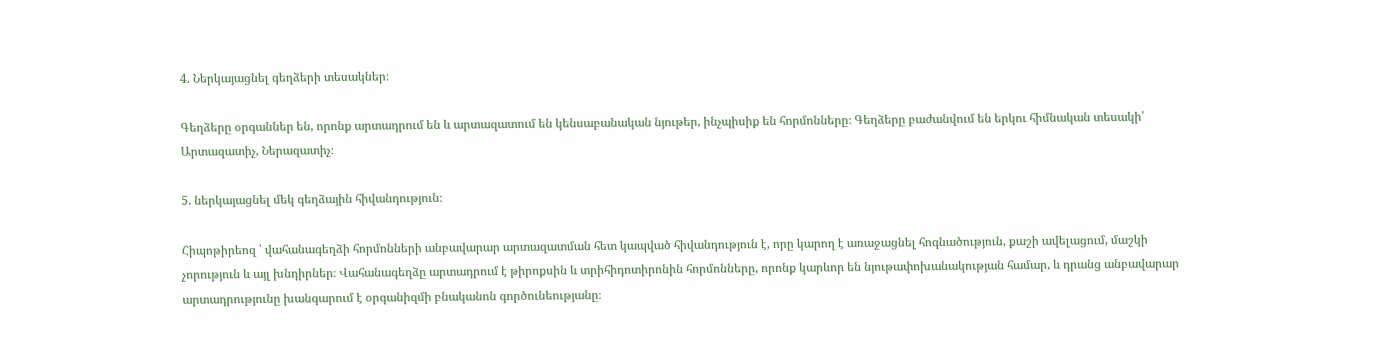4. Ներկայացնել գեղձերի տեսակներ։

Գեղձերը օրգաններ են, որոնք արտադրում են և արտազատում են կենսաբանական նյութեր, ինչպիսիք են հորմոնները։ Գեղձերը բաժանվում են երկու հիմնական տեսակի՝ Արտազատիչ, Ներազատիչ։

5. ներկայացնել մեկ գեղձային հիվանդություն։

Հիպոթիրեոզ ՝ վահանագեղձի հորմոնների անբավարար արտազատման հետ կապված հիվանդություն է, որը կարող է առաջացնել հոգնածություն, քաշի ավելացում, մաշկի չորություն և այլ խնդիրներ։ Վահանագեղձը արտադրում է թիրոքսին և տրիհիդոտիրոնին հորմոնները, որոնք կարևոր են նյութափոխանակության համար, և դրանց անբավարար արտադրությունը խանգարում է օրգանիզմի բնականոն գործունեությանը։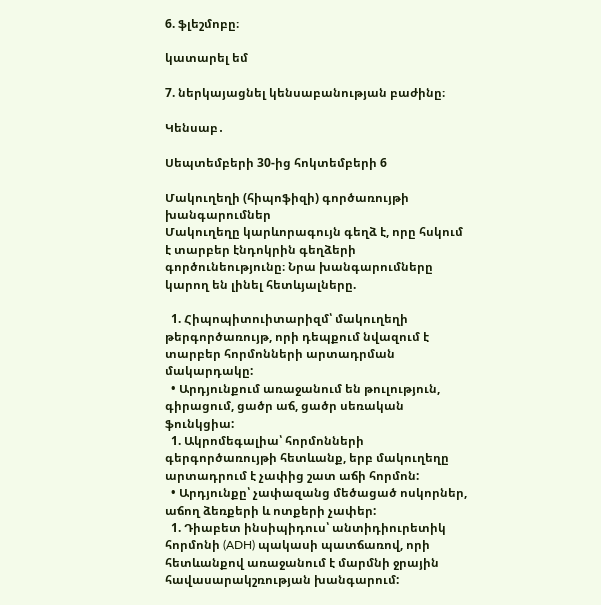6. ֆլեշմոբը։

կատարել եմ

7. ներկայացնել կենսաբանության բաժինը։

Կենսաբ․

Սեպտեմբերի 30-ից հոկտեմբերի 6

Մակուղեղի (հիպոֆիզի) գործառույթի խանգարումներ
Մակուղեղը կարևորագույն գեղձ է, որը հսկում է տարբեր էնդոկրին գեղձերի գործունեությունը։ Նրա խանգարումները կարող են լինել հետևյալները.

  1. Հիպոպիտուիտարիզմ՝ մակուղեղի թերգործառույթ, որի դեպքում նվազում է տարբեր հորմոնների արտադրման մակարդակը:
  • Արդյունքում առաջանում են թուլություն, գիրացում, ցածր աճ, ցածր սեռական ֆունկցիա:
  1. Ակրոմեգալիա՝ հորմոնների գերգործառույթի հետևանք, երբ մակուղեղը արտադրում է չափից շատ աճի հորմոն:
  • Արդյունքը՝ չափազանց մեծացած ոսկորներ, աճող ձեռքերի և ոտքերի չափեր:
  1. Դիաբետ ինսիպիդուս՝ անտիդիուրետիկ հորմոնի (ADH) պակասի պատճառով, որի հետևանքով առաջանում է մարմնի ջրային հավասարակշռության խանգարում: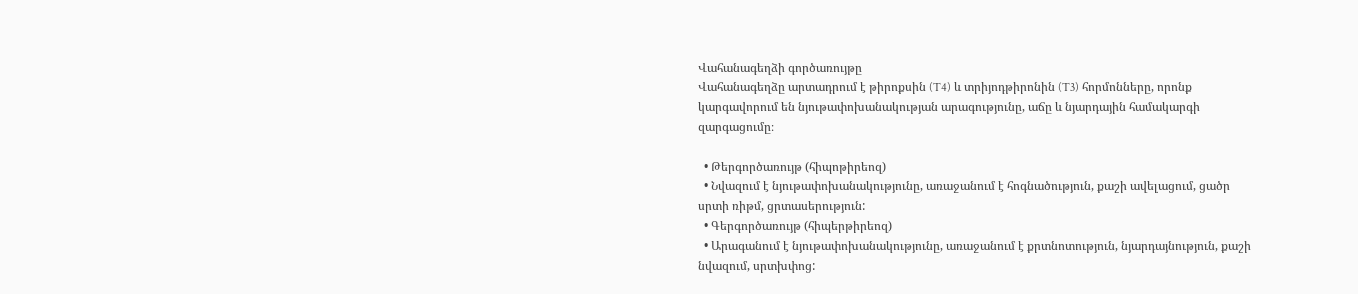Վահանագեղձի գործառույթը
Վահանագեղձը արտադրում է թիրոքսին (T4) և տրիյոդթիրոնին (T3) հորմոնները, որոնք կարգավորում են նյութափոխանակության արագությունը, աճը և նյարդային համակարգի զարգացումը։

  • Թերգործառույթ (հիպոթիրեոզ)
  • Նվազում է նյութափոխանակությունը, առաջանում է հոգնածություն, քաշի ավելացում, ցածր սրտի ռիթմ, ցրտասերություն:
  • Գերգործառույթ (հիպերթիրեոզ)
  • Արագանում է նյութափոխանակությունը, առաջանում է քրտնոտություն, նյարդայնություն, քաշի նվազում, սրտխփոց: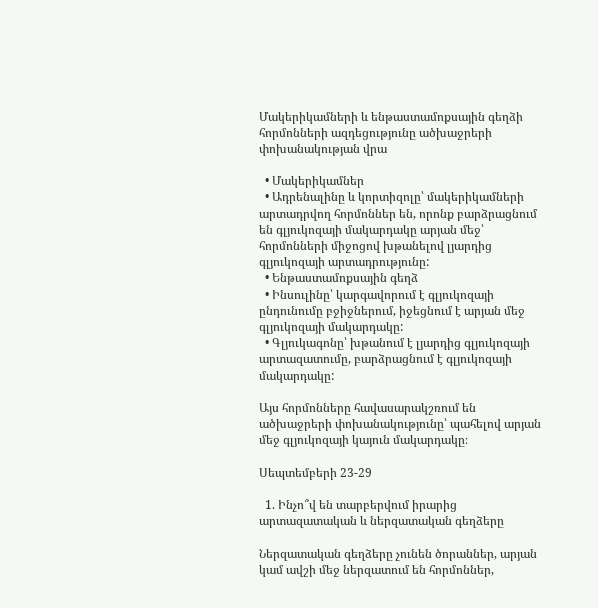Մակերիկամների և ենթաստամոքսային գեղձի հորմոնների ազդեցությունը ածխաջրերի փոխանակության վրա

  • Մակերիկամներ
  • Ադրենալինը և կորտիզոլը՝ մակերիկամների արտադրվող հորմոններ են, որոնք բարձրացնում են գլյուկոզայի մակարդակը արյան մեջ՝ հորմոնների միջոցով խթանելով լյարդից գլյուկոզայի արտադրությունը:
  • Ենթաստամոքսային գեղձ
  • Ինսուլինը՝ կարգավորում է գլյուկոզայի ընդունումը բջիջներում, իջեցնում է արյան մեջ գլյուկոզայի մակարդակը:
  • Գլյուկագոնը՝ խթանում է լյարդից գլյուկոզայի արտազատումը, բարձրացնում է գլյուկոզայի մակարդակը:

Այս հորմոնները հավասարակշռում են ածխաջրերի փոխանակությունը՝ պահելով արյան մեջ գլյուկոզայի կայուն մակարդակը։

Սեպտեմբերի 23-29

  1. Ինչո՞վ են տարբերվում իրարից  արտազատական և ներզատական գեղձերը

Ներզատական գեղձերը չունեն ծորաններ, արյան կամ ավշի մեջ ներզատում են հորմոններ,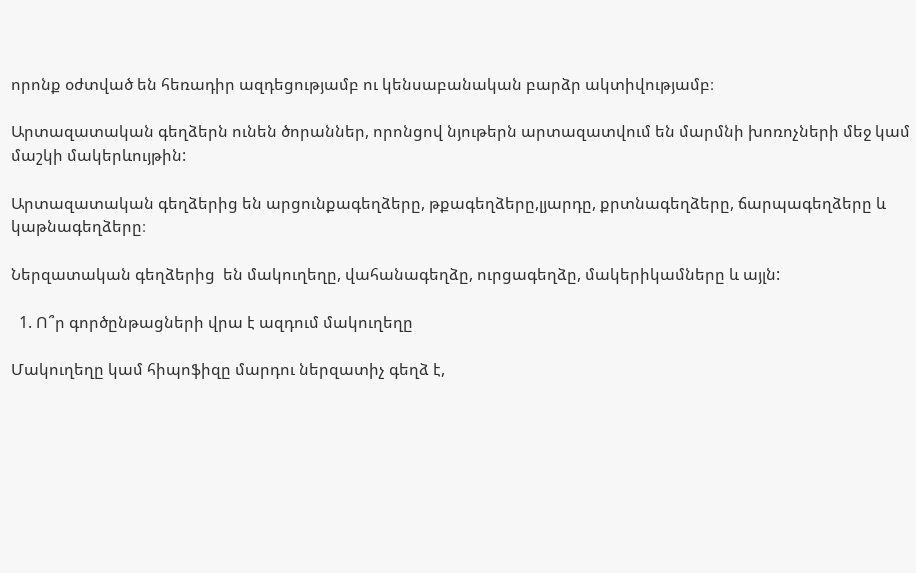որոնք օժտված են հեռադիր ազդեցությամբ ու կենսաբանական բարձր ակտիվությամբ։

Արտազատական գեղձերն ունեն ծորաններ, որոնցով նյութերն արտազատվում են մարմնի խոռոչների մեջ կամ մաշկի մակերևույթին:

Արտազատական գեղձերից են արցունքագեղձերը, թքագեղձերը,լյարդը, քրտնագեղձերը, ճարպագեղձերը և կաթնագեղձերը։

Ներզատական գեղձերից  են մակուղեղը, վահանագեղձը, ուրցագեղձը, մակերիկամները և այլն:

  1. Ո՞ր գործընթացների վրա է ազդում մակուղեղը

Մակուղեղը կամ հիպոֆիզը մարդու ներզատիչ գեղձ է,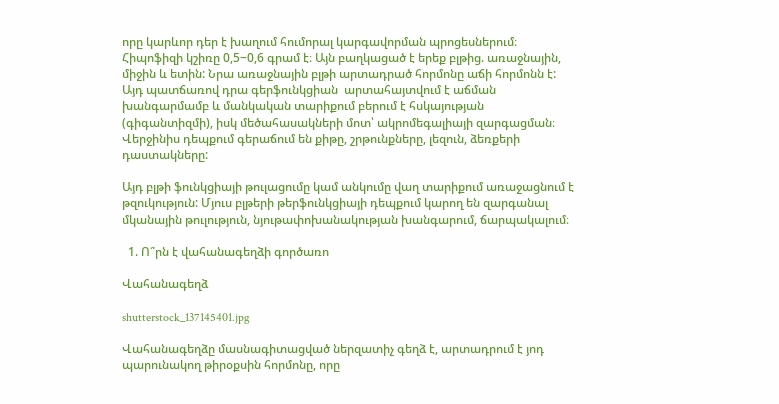որը կարևոր դեր է խաղում հումորալ կարգավորման պրոցեսներում։ Հիպոֆիզի կշիռը 0,5−0,6 գրամ է։ Այն բաղկացած է երեք բլթից. առաջնային, միջին և ետին: Նրա առաջնային բլթի արտադրած հորմոնը աճի հորմոնն է: Այդ պատճառով դրա գերֆունկցիան  արտահայտվում է աճման խանգարմամբ և մանկական տարիքում բերում է հսկայության (գիգանտիզմի), իսկ մեծահասակների մոտ՝ ակրոմեգալիայի զարգացման։ Վերջինիս դեպքում գերաճում են քիթը, շրթունքները, լեզուն, ձեռքերի դաստակները:

Այդ բլթի ֆունկցիայի թուլացումը կամ անկումը վաղ տարիքում առաջացնում է թզուկություն: Մյուս բլթերի թերֆունկցիայի դեպքում կարող են զարգանալ մկանային թուլություն, նյութափոխանակության խանգարում, ճարպակալում։

  1. Ո՞րն է վահանագեղձի գործառո

Վահանագեղձ

shutterstock_137145401.jpg

Վահանագեղձը մասնագիտացված ներզատիչ գեղձ է, արտադրում է յոդ պարունակող թիրօքսին հորմոնը, որը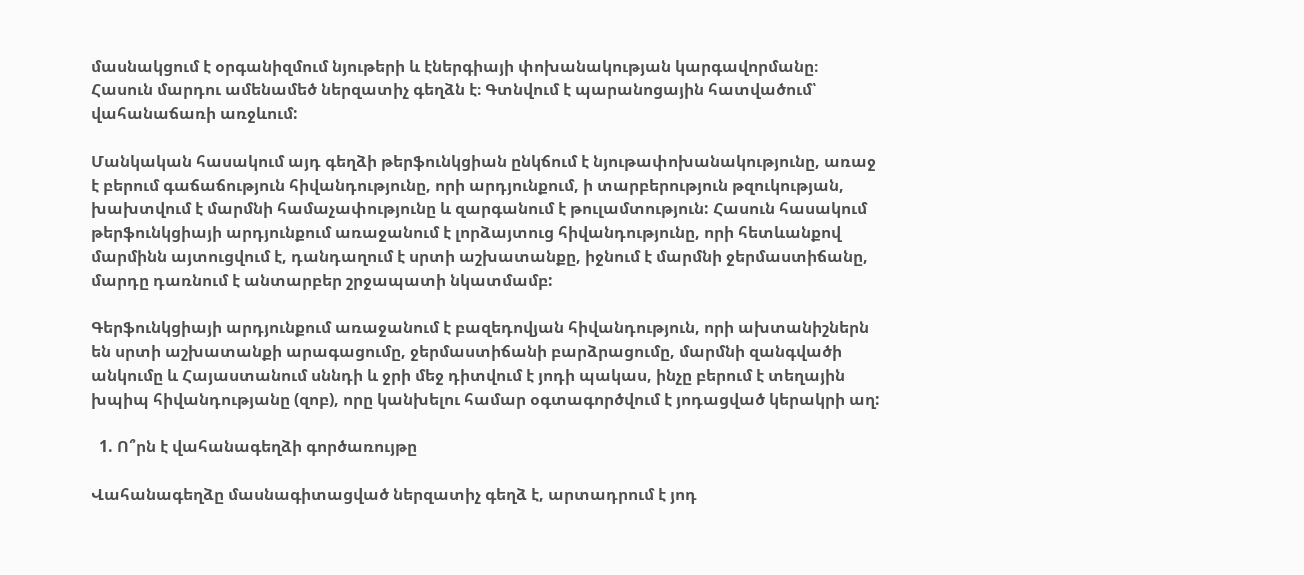մասնակցում է օրգանիզմում նյութերի և էներգիայի փոխանակության կարգավորմանը։ Հասուն մարդու ամենամեծ ներզատիչ գեղձն է։ Գտնվում է պարանոցային հատվածում՝ վահանաճառի առջևում:

Մանկական հասակում այդ գեղձի թերֆունկցիան ընկճում է նյութափոխանակությունը, առաջ է բերում գաճաճություն հիվանդությունը, որի արդյունքում, ի տարբերություն թզուկության, խախտվում է մարմնի համաչափությունը և զարգանում է թուլամտություն: Հասուն հասակում թերֆունկցիայի արդյունքում առաջանում է լորձայտուց հիվանդությունը, որի հետևանքով մարմինն այտուցվում է, դանդաղում է սրտի աշխատանքը, իջնում է մարմնի ջերմաստիճանը, մարդը դառնում է անտարբեր շրջապատի նկատմամբ:

Գերֆունկցիայի արդյունքում առաջանում է բազեդովյան հիվանդություն, որի ախտանիշներն են սրտի աշխատանքի արագացումը, ջերմաստիճանի բարձրացումը, մարմնի զանգվածի անկումը և Հայաստանում սննդի և ջրի մեջ դիտվում է յոդի պակաս, ինչը բերում է տեղային խպիպ հիվանդությանը (զոբ), որը կանխելու համար օգտագործվում է յոդացված կերակրի աղ:

  1. Ո՞րն է վահանագեղձի գործառույթը

Վահանագեղձը մասնագիտացված ներզատիչ գեղձ է, արտադրում է յոդ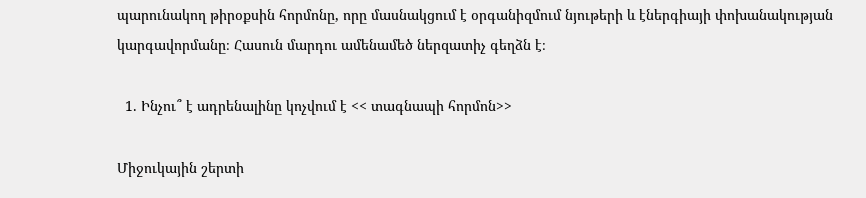պարունակող թիրօքսին հորմոնը, որը մասնակցում է օրգանիզմում նյութերի և էներգիայի փոխանակության կարգավորմանը։ Հասուն մարդու ամենամեծ ներզատիչ գեղձն է։

  1. Ինչու՞ է ադրենալինը կոչվում է << տագնապի հորմոն>>

Միջուկային շերտի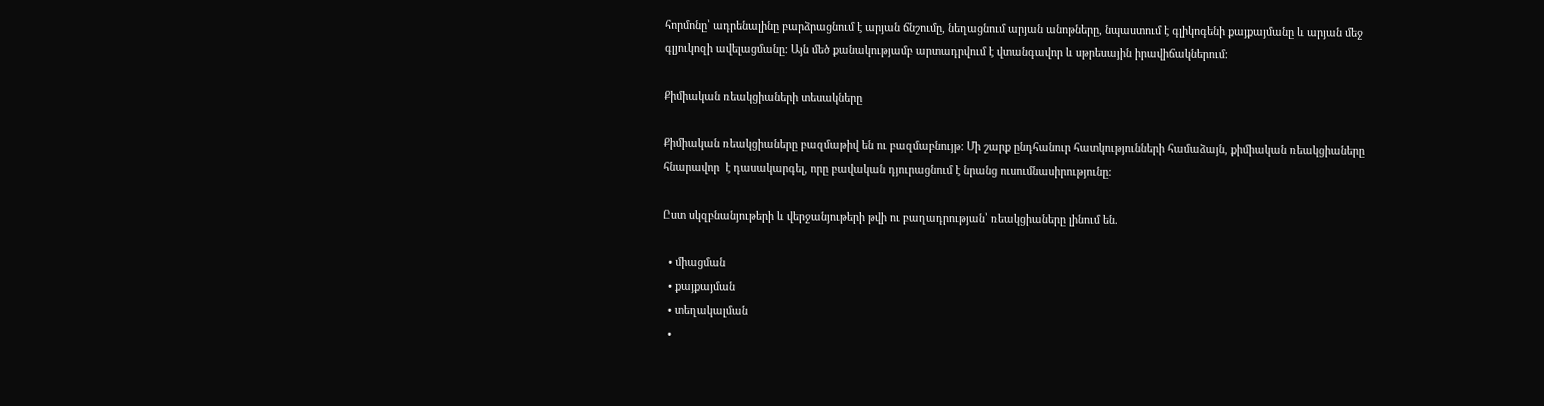հորմոնը՝ ադրենալինը բարձրացնում է արյան ճնշումը, նեղացնում արյան անոթները, նպաստում է գլիկոգենի քայքայմանը և արյան մեջ գլյուկոզի ավելացմանը: Այն մեծ քանակությամբ արտադրվում է վտանգավոր և սթրեսային իրավիճակներում:

Քիմիական ռեակցիաների տեսակները

Քիմիական ռեակցիաները բազմաթիվ են ու բազմաբնույթ: Մի շարք ընդհանուր հատկությունների համաձայն, քիմիական ռեակցիաները հնարավոր  է դասակարգել, որը բավական դյուրացնում է նրանց ուսումնասիրությունը:

Ըստ սկզբնանյութերի և վերջանյութերի թվի ու բաղադրության՝ ռեակցիաները լինում են.

  • միացման
  • քայքայման
  • տեղակալման
  •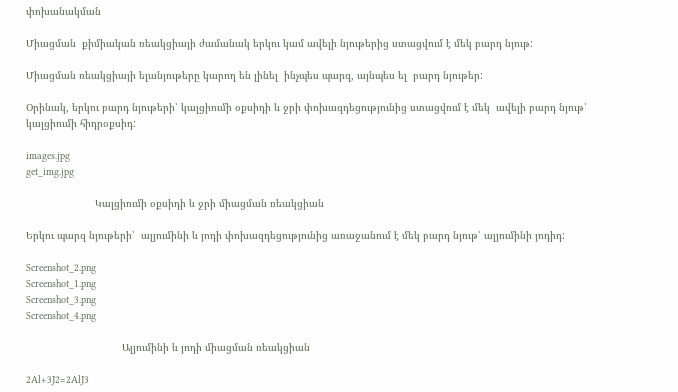փոխանակման

Միացման  քիմիական ռեակցիայի ժամանակ երկու կամ ավելի նյութերից ստացվում է մեկ բարդ նյութ:

Միացման ռեակցիայի ելանյութերը կարող են լինել  ինչպես պարզ, այնպես ել  բարդ նյութեր:

Օրինակ, երկու բարդ նյութերի՝ կալցիումի օքսիդի և ջրի փոխազդեցությունից ստացվում է մեկ  ավելի բարդ նյութ՝ կալցիումի հիդրօքսիդ:

images.jpg
get_img.jpg

                       Կալցիումի օքսիդի և ջրի միացման ռեակցիան

Երկու պարզ նյութերի՝  ալյումինի և յոդի փոխազդեցությունից առաջանում է մեկ բարդ նյութ՝ ալյումինի յոդիդ:

Screenshot_2.png
Screenshot_1.png
Screenshot_3.png
Screenshot_4.png

                                Ալյումինի և յոդի միացման ռեակցիան

2Al+3J2=2AlJ3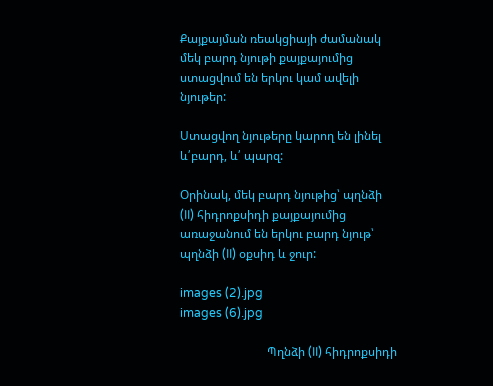Քայքայման ռեակցիայի ժամանակ մեկ բարդ նյութի քայքայումից ստացվում են երկու կամ ավելի նյութեր:

Ստացվող նյութերը կարող են լինել և՛բարդ, և՛ պարզ:

Օրինակ, մեկ բարդ նյութից՝ պղնձի (II) հիդրոքսիդի քայքայումից առաջանում են երկու բարդ նյութ՝ պղնձի (II) օքսիդ և ջուր:

images (2).jpg
images (6).jpg

                             Պղնձի (II) հիդրոքսիդի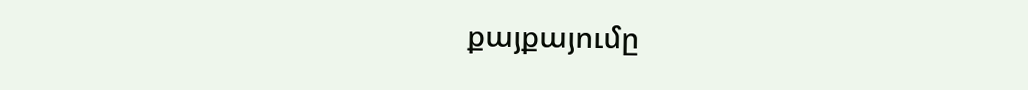քայքայումը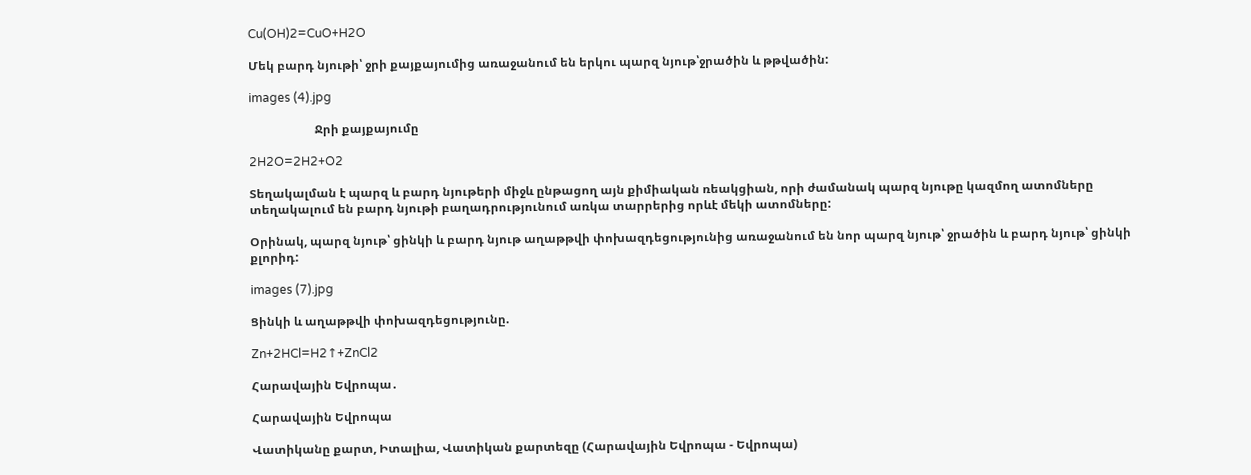Cu(OH)2=CuO+H2O

Մեկ բարդ նյութի՝ ջրի քայքայումից առաջանում են երկու պարզ նյութ՝ջրածին և թթվածին:

images (4).jpg

                      Ջրի քայքայումը

2H2O=2H2+O2

Տեղակալման է պարզ և բարդ նյութերի միջև ընթացող այն քիմիական ռեակցիան, որի ժամանակ պարզ նյութը կազմող ատոմները տեղակալում են բարդ նյութի բաղադրությունում առկա տարրերից որևէ մեկի ատոմները:

Օրինակ, պարզ նյութ՝ ցինկի և բարդ նյութ աղաթթվի փոխազդեցությունից առաջանում են նոր պարզ նյութ՝ ջրածին և բարդ նյութ՝ ցինկի քլորիդ:

images (7).jpg

Ցինկի և աղաթթվի փոխազդեցությունը.

Zn+2HCl=H2↑+ZnCl2

Հարավային Եվրոպա․

Հարավային Եվրոպա

Վատիկանը քարտ, Իտալիա, Վատիկան քարտեզը (Հարավային Եվրոպա - Եվրոպա)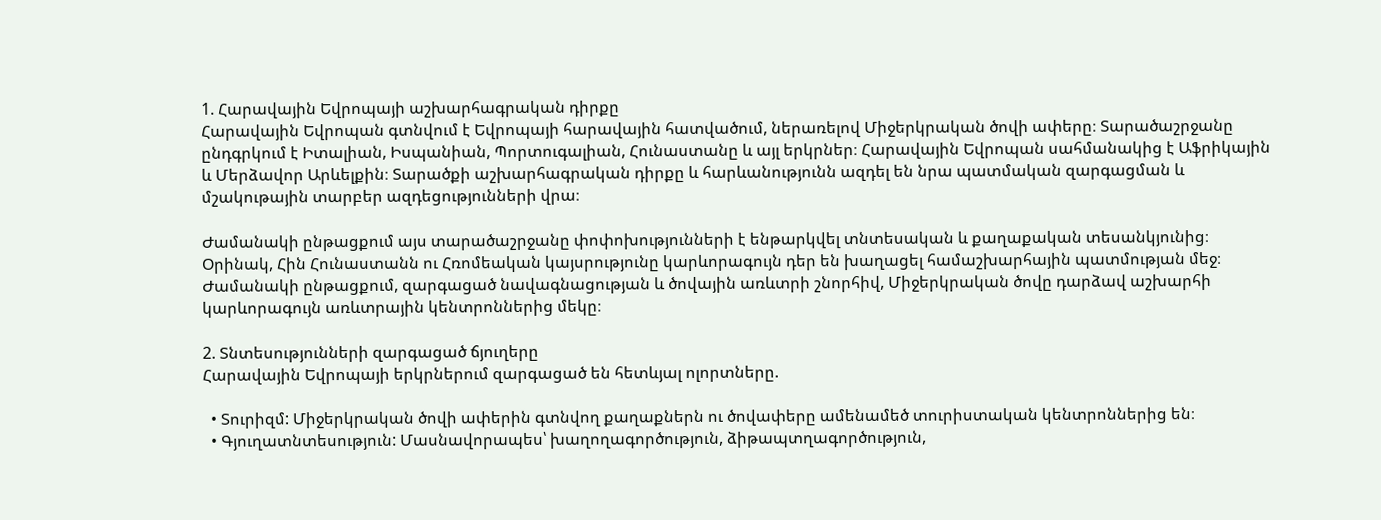1. Հարավային Եվրոպայի աշխարհագրական դիրքը
Հարավային Եվրոպան գտնվում է Եվրոպայի հարավային հատվածում, ներառելով Միջերկրական ծովի ափերը։ Տարածաշրջանը ընդգրկում է Իտալիան, Իսպանիան, Պորտուգալիան, Հունաստանը և այլ երկրներ։ Հարավային Եվրոպան սահմանակից է Աֆրիկային և Մերձավոր Արևելքին։ Տարածքի աշխարհագրական դիրքը և հարևանությունն ազդել են նրա պատմական զարգացման և մշակութային տարբեր ազդեցությունների վրա։

Ժամանակի ընթացքում այս տարածաշրջանը փոփոխությունների է ենթարկվել տնտեսական և քաղաքական տեսանկյունից։ Օրինակ, Հին Հունաստանն ու Հռոմեական կայսրությունը կարևորագույն դեր են խաղացել համաշխարհային պատմության մեջ։ Ժամանակի ընթացքում, զարգացած նավագնացության և ծովային առևտրի շնորհիվ, Միջերկրական ծովը դարձավ աշխարհի կարևորագույն առևտրային կենտրոններից մեկը։

2. Տնտեսությունների զարգացած ճյուղերը
Հարավային Եվրոպայի երկրներում զարգացած են հետևյալ ոլորտները.

  • Տուրիզմ: Միջերկրական ծովի ափերին գտնվող քաղաքներն ու ծովափերը ամենամեծ տուրիստական կենտրոններից են։
  • Գյուղատնտեսություն: Մասնավորապես՝ խաղողագործություն, ձիթապտղագործություն,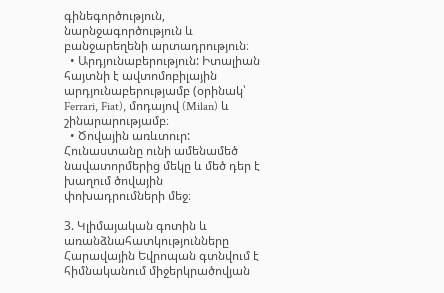գինեգործություն, նարնջագործություն և բանջարեղենի արտադրություն։
  • Արդյունաբերություն: Իտալիան հայտնի է ավտոմոբիլային արդյունաբերությամբ (օրինակ՝ Ferrari, Fiat), մոդայով (Milan) և շինարարությամբ։
  • Ծովային առևտուր: Հունաստանը ունի ամենամեծ նավատորմերից մեկը և մեծ դեր է խաղում ծովային փոխադրումների մեջ։

3. Կլիմայական գոտին և առանձնահատկությունները
Հարավային Եվրոպան գտնվում է հիմնականում միջերկրածովյան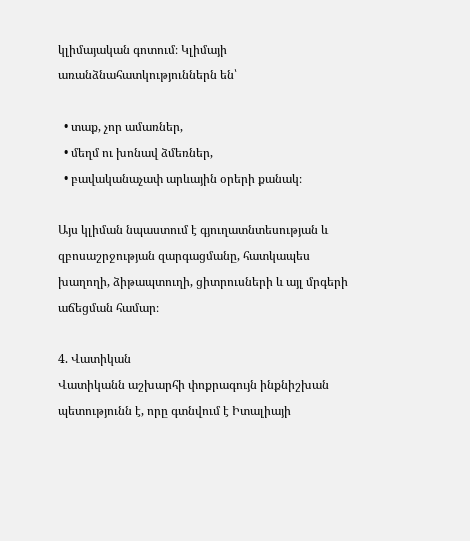կլիմայական գոտում։ Կլիմայի առանձնահատկություններն են՝

  • տաք, չոր ամառներ,
  • մեղմ ու խոնավ ձմեռներ,
  • բավականաչափ արևային օրերի քանակ։

Այս կլիման նպաստում է գյուղատնտեսության և զբոսաշրջության զարգացմանը, հատկապես խաղողի, ձիթապտուղի, ցիտրուսների և այլ մրգերի աճեցման համար։

4. Վատիկան
Վատիկանն աշխարհի փոքրագույն ինքնիշխան պետությունն է, որը գտնվում է Իտալիայի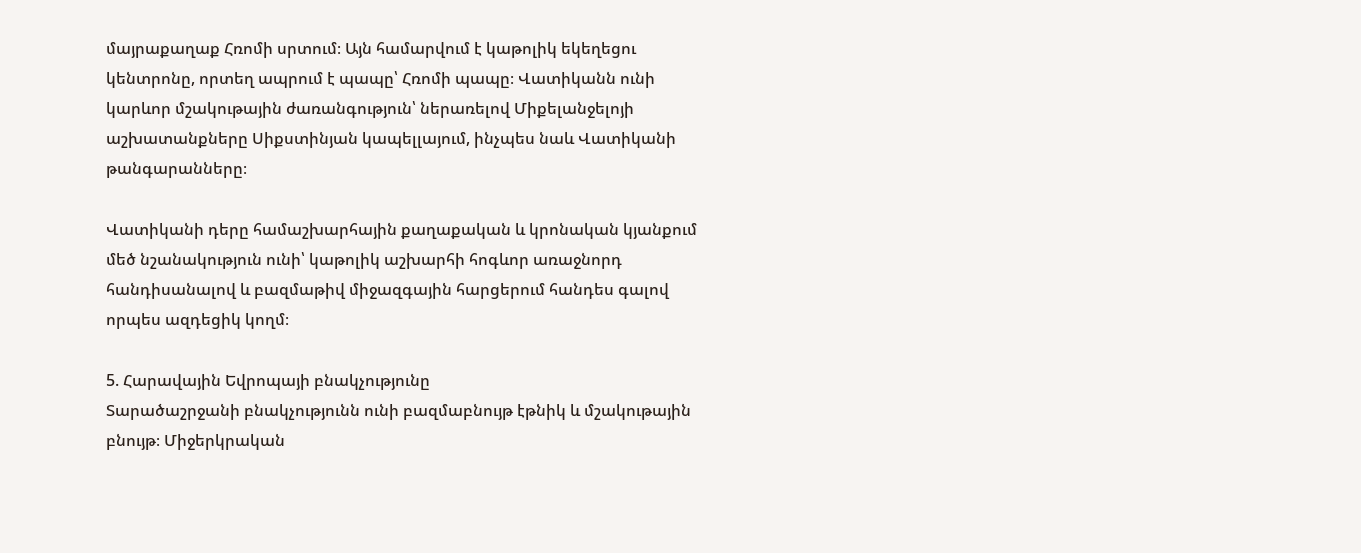մայրաքաղաք Հռոմի սրտում։ Այն համարվում է կաթոլիկ եկեղեցու կենտրոնը, որտեղ ապրում է պապը՝ Հռոմի պապը։ Վատիկանն ունի կարևոր մշակութային ժառանգություն՝ ներառելով Միքելանջելոյի աշխատանքները Սիքստինյան կապելլայում, ինչպես նաև Վատիկանի թանգարանները։

Վատիկանի դերը համաշխարհային քաղաքական և կրոնական կյանքում մեծ նշանակություն ունի՝ կաթոլիկ աշխարհի հոգևոր առաջնորդ հանդիսանալով և բազմաթիվ միջազգային հարցերում հանդես գալով որպես ազդեցիկ կողմ։

5. Հարավային Եվրոպայի բնակչությունը
Տարածաշրջանի բնակչությունն ունի բազմաբնույթ էթնիկ և մշակութային բնույթ։ Միջերկրական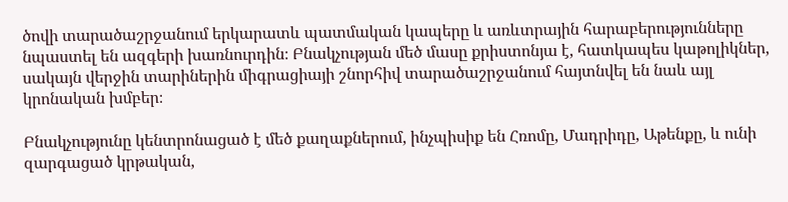ծովի տարածաշրջանում երկարատև պատմական կապերը և առևտրային հարաբերությունները նպաստել են ազգերի խառնուրդին։ Բնակչության մեծ մասը քրիստոնյա է, հատկապես կաթոլիկներ, սակայն վերջին տարիներին միգրացիայի շնորհիվ տարածաշրջանում հայտնվել են նաև այլ կրոնական խմբեր։

Բնակչությունը կենտրոնացած է մեծ քաղաքներում, ինչպիսիք են Հռոմը, Մադրիդը, Աթենքը, և ունի զարգացած կրթական,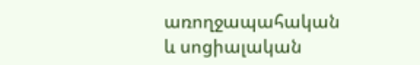առողջապահական և սոցիալական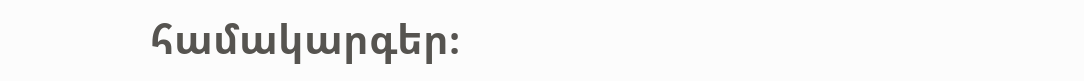համակարգեր։